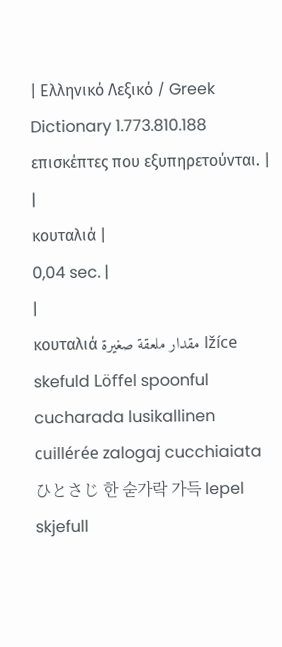| Ελληνικό Λεξικό / Greek Dictionary 1.773.810.188 επισκέπτες που εξυπηρετούνται. |
|
κουταλιά |
0,04 sec. |
|
κουταλιά مقدار ملعقة صغيرة lžíce skefuld Löffel spoonful cucharada lusikallinen cuillérée zalogaj cucchiaiata ひとさじ 한 숟가락 가득 lepel skjefull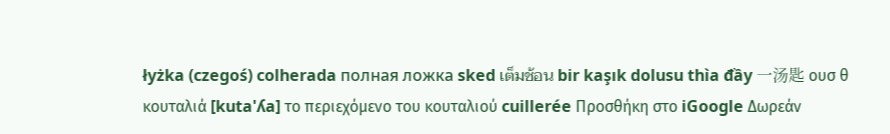łyżka (czegoś) colherada полная ложка sked เต็มช้อน bir kaşık dolusu thìa đầy 一汤匙 ουσ θ κουταλιά [kuta'ʎa] το περιεχόμενο του κουταλιού cuillerée Προσθήκη στο iGoogle Δωρεάν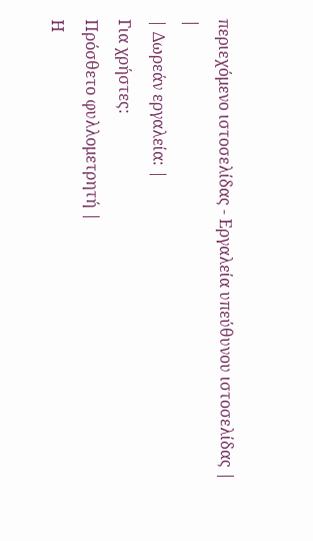περιεχόμενο ιστοσελίδας - Εργαλεία υπεύθυνου ιστοσελίδας |
|
| Δωρεάν εργαλεία: |
Για χρήστες:
Πρόσθετο φυλλομετρητή |
Η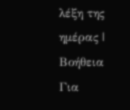λέξη της ημέρας |
Βοήθεια
Για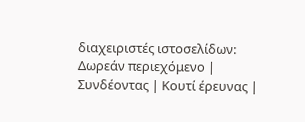διαχειριστές ιστοσελίδων: Δωρεάν περιεχόμενο | Συνδέοντας | Κουτί έρευνας |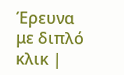Έρευνα με διπλό κλικ |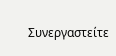Συνεργαστείτε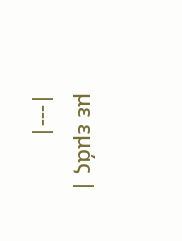με εμάς |
|---|